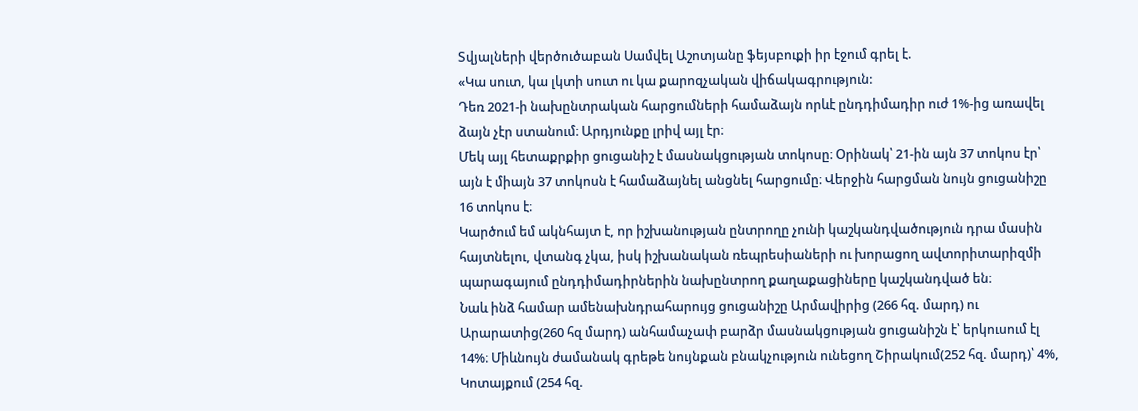Տվյալների վերծուծաբան Սամվել Աշոտյանը ֆեյսբուքի իր էջում գրել է.
«Կա սուտ, կա լկտի սուտ ու կա քարոզչական վիճակագրություն:
Դեռ 2021-ի նախընտրական հարցումների համաձայն որևէ ընդդիմադիր ուժ 1%-ից առավել ձայն չէր ստանում։ Արդյունքը լրիվ այլ էր։
Մեկ այլ հետաքրքիր ցուցանիշ է մասնակցության տոկոսը։ Օրինակ՝ 21-ին այն 37 տոկոս էր՝ այն է միայն 37 տոկոսն է համաձայնել անցնել հարցումը։ Վերջին հարցման նույն ցուցանիշը 16 տոկոս է։
Կարծում եմ ակնհայտ է, որ իշխանության ընտրողը չունի կաշկանդվածություն դրա մասին հայտնելու, վտանգ չկա, իսկ իշխանական ռեպրեսիաների ու խորացող ավտորիտարիզմի պարագայում ընդդիմադիրներին նախընտրող քաղաքացիները կաշկանդված են։
Նաև ինձ համար ամենախնդրահարույց ցուցանիշը Արմավիրից (266 հզ. մարդ) ու Արարատից(260 հզ մարդ) անհամաչափ բարձր մասնակցության ցուցանիշն է՝ երկուսում էլ 14%։ Միևնույն ժամանակ գրեթե նույնքան բնակչություն ունեցող Շիրակում(252 հզ. մարդ)՝ 4%, Կոտայքում (254 հզ.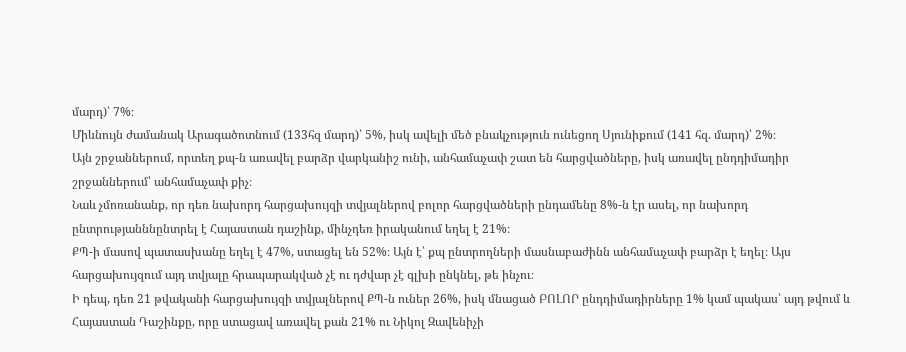մարդ)՝ 7%։
Միևնույն ժամանակ Արագածոտնում (133հզ մարդ)՝ 5%, իսկ ավելի մեծ բնակչություն ունեցող Սյունիքում (141 հզ. մարդ)՝ 2%։
Այն շրջաններում, որտեղ քպ-ն առավել բարձր վարկանիշ ունի, անհամաչափ շատ են հարցվածները, իսկ առավել ընդդիմադիր շրջաններում՝ անհամաչափ քիչ։
Նաև չմոռանանք, որ դեռ նախորդ հարցախույզի տվյալներով բոլոր հարցվածների ընդամենը 8%-ն էր ասել, որ նախորդ ընտրությանննընտրել է Հայաստան դաշինք, մինչդեռ իրականում եղել է 21%։
ՔՊ-ի մասով պատասխանը եղել է 47%, ստացել են 52%։ Այն է՝ քպ ընտրողների մասնաբաժինն անհամաչափ բարձր է եղել։ Այս հարցախույզում այդ տվյալը հրապարակված չէ ու դժվար չէ գլխի ընկնել, թե ինչու։
Ի դեպ, դեռ 21 թվականի հարցախույզի տվյալներով ՔՊ-ն ուներ 26%, իսկ մնացած ԲՈԼՈՐ ընդդիմադիրները 1% կամ պակաս՝ այդ թվում և Հայաստան Դաշինքը, որը ստացավ առավել քան 21% ու Նիկոլ Զավենիչի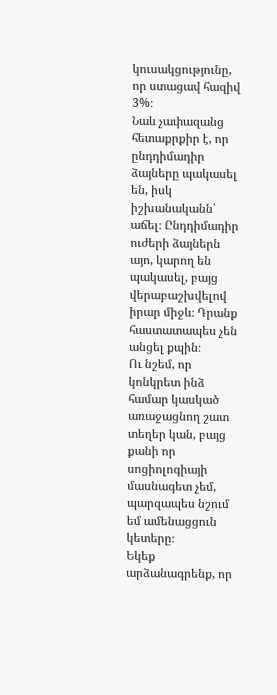կուսակցությունը, որ ստացավ հազիվ 3%։
Նաև չափազանց հետաքրքիր է, որ ընդդիմադիր ձայները պակասել են, իսկ իշխանականն՝ աճել։ Ընդդիմադիր ուժերի ձայներն այո, կարող են պակասել, բայց վերաբաշխվելով իրար միջև։ Դրանք հաստատապես չեն անցել քպին։
Ու նշեմ, որ կոնկրետ ինձ համար կասկած առաջացնող շատ տեղեր կան, բայց քանի որ սոցիոլոգիայի մասնագետ չեմ, պարզապես նշում եմ ամենացցուն կետերը։
Եկեք արձանագրենք, որ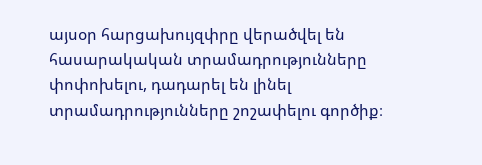այսօր հարցախույզփրը վերածվել են հասարակական տրամադրությունները փոփոխելու, դադարել են լինել տրամադրությունները շոշափելու գործիք։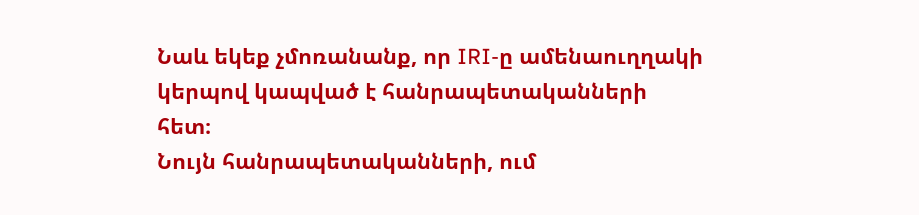Նաև եկեք չմոռանանք, որ IRI-ը ամենաուղղակի կերպով կապված է հանրապետականների հետ։
Նույն հանրապետականների, ում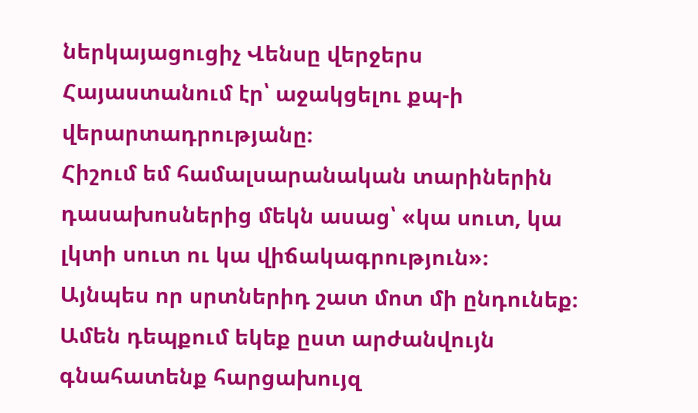ներկայացուցիչ Վենսը վերջերս Հայաստանում էր՝ աջակցելու քպ-ի վերարտադրությանը։
Հիշում եմ համալսարանական տարիներին դասախոսներից մեկն ասաց՝ «կա սուտ, կա լկտի սուտ ու կա վիճակագրություն»։
Այնպես որ սրտներիդ շատ մոտ մի ընդունեք։
Ամեն դեպքում եկեք ըստ արժանվույն գնահատենք հարցախույզ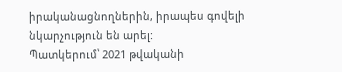իրականացնողներին, իրապես գովելի նկարչություն են արել:
Պատկերում՝ 2021 թվականի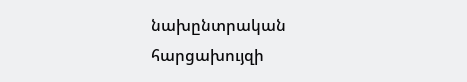նախընտրական հարցախույզի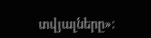տվյալները»։